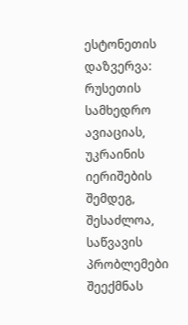ესტონეთის დაზვერვა: რუსეთის სამხედრო ავიაციას, უკრაინის იერიშების შემდეგ, შესაძლოა, საწვავის პრობლემები შეექმნას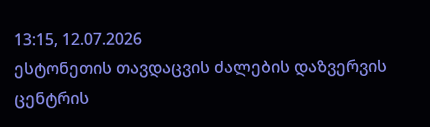13:15, 12.07.2026
ესტონეთის თავდაცვის ძალების დაზვერვის ცენტრის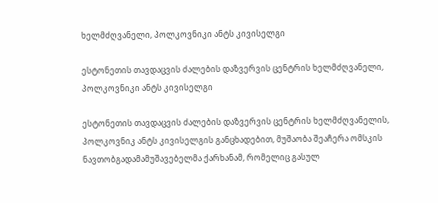ხელმძღვანელი, პოლკოვნიკი ანტს კივისელგი

ესტონეთის თავდაცვის ძალების დაზვერვის ცენტრის ხელმძღვანელი, პოლკოვნიკი ანტს კივისელგი

ესტონეთის თავდაცვის ძალების დაზვერვის ცენტრის ხელმძღვანელის, პოლკოვნიკ ანტს კივისელგის განცხადებით, მუშაობა შეაჩერა ომსკის ნავთობგადამამუშავებელმა ქარხანამ, რომელიც გასულ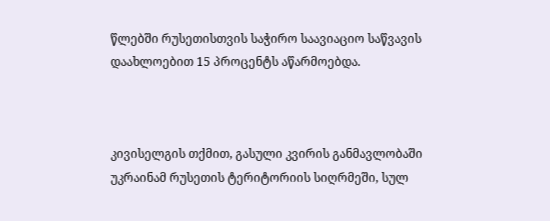წლებში რუსეთისთვის საჭირო საავიაციო საწვავის დაახლოებით 15 პროცენტს აწარმოებდა.



კივისელგის თქმით, გასული კვირის განმავლობაში უკრაინამ რუსეთის ტერიტორიის სიღრმეში, სულ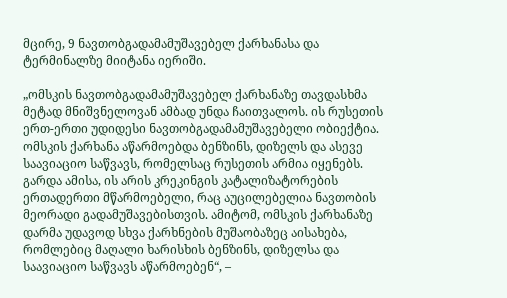მცირე, 9 ნავთობგადამამუშავებელ ქარხანასა და ტერმინალზე მიიტანა იერიში.

„ომსკის ნავთობგადამამუშავებელ ქარხანაზე თავდასხმა მეტად მნიშვნელოვან ამბად უნდა ჩაითვალოს. ის რუსეთის ერთ-ერთი უდიდესი ნავთობგადამამუშავებელი ობიექტია. ომსკის ქარხანა აწარმოებდა ბენზინს, დიზელს და ასევე საავიაციო საწვავს, რომელსაც რუსეთის არმია იყენებს. გარდა ამისა, ის არის კრეკინგის კატალიზატორების ერთადერთი მწარმოებელი, რაც აუცილებელია ნავთობის მეორადი გადამუშავებისთვის. ამიტომ, ომსკის ქარხანაზე დარმა უდავოდ სხვა ქარხნების მუშაობაზეც აისახება, რომლებიც მაღალი ხარისხის ბენზინს, დიზელსა და საავიაციო საწვავს აწარმოებენ“, –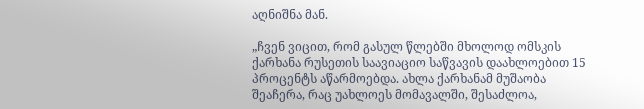აღნიშნა მან.

„ჩვენ ვიცით, რომ გასულ წლებში მხოლოდ ომსკის ქარხანა რუსეთის საავიაციო საწვავის დაახლოებით 15 პროცენტს აწარმოებდა. ახლა ქარხანამ მუშაობა შეაჩერა, რაც უახლოეს მომავალში, შესაძლოა,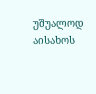უშუალოდ აისახოს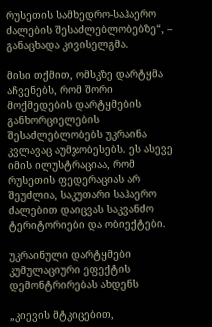რუსეთის სამხედრო-საჰაერო ძალების შესაძლებლობებზე“, – განაცხადა კივისელგმა.

მისი თქმით, ომსკზე დარტყმა აჩვენებს, რომ შორი მოქმედების დარტყმების განხორციელების შესაძლებლობებს უკრაინა კვლავაც აუმჯობესებს. ეს ასევე იმის ილუსტრაციაა, რომ რუსეთის ფედერაციას არ შეუძლია, საკუთარი საჰაერო ძალებით დაიცვას საკვანძო ტერიტორიები და ობიექტები.

უკრაინული დარტყმები კუმულაციური ეფექტის დემონტრირებას ახდენს

„კიევის მტკიცებით,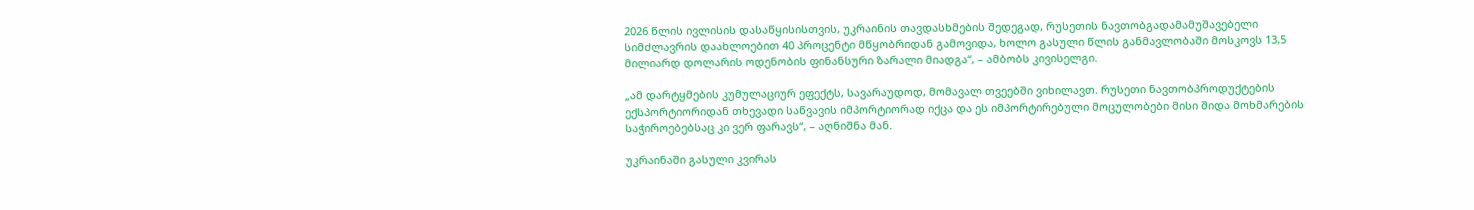2026 წლის ივლისის დასაწყისისთვის, უკრაინის თავდასხმების შედეგად, რუსეთის ნავთობგადამამუშავებელი სიმძლავრის დაახლოებით 40 პროცენტი მწყობრიდან გამოვიდა, ხოლო გასული წლის განმავლობაში მოსკოვს 13,5 მილიარდ დოლარის ოდენობის ფინანსური ზარალი მიადგა“, – ამბობს კივისელგი.

„ამ დარტყმების კუმულაციურ ეფექტს, სავარაუდოდ, მომავალ თვეებში ვიხილავთ. რუსეთი ნავთობპროდუქტების ექსპორტიორიდან თხევადი საწვავის იმპორტიორად იქცა და ეს იმპორტირებული მოცულობები მისი შიდა მოხმარების საჭიროებებსაც კი ვერ ფარავს“, – აღნიშნა მან.

უკრაინაში გასული კვირას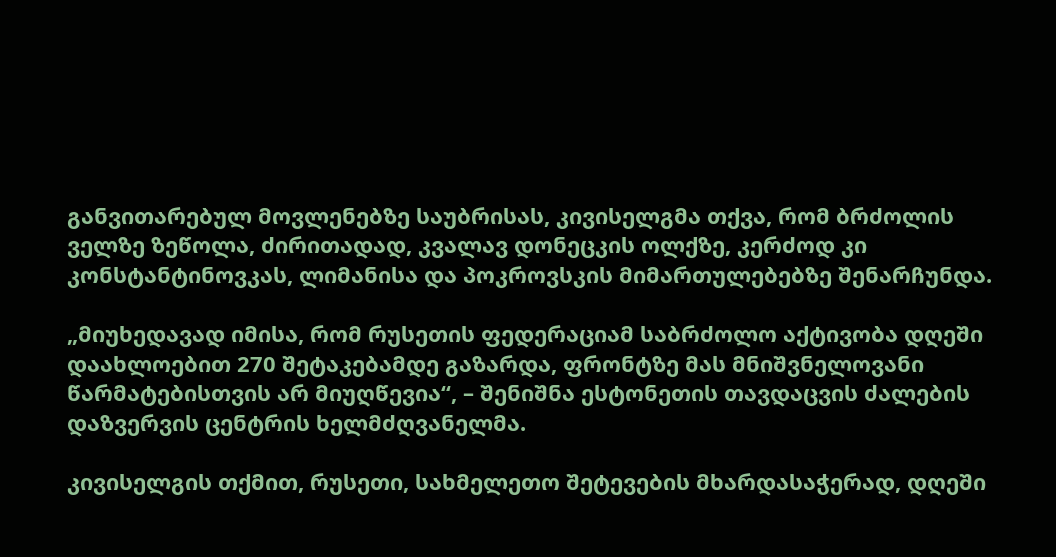განვითარებულ მოვლენებზე საუბრისას, კივისელგმა თქვა, რომ ბრძოლის ველზე ზეწოლა, ძირითადად, კვალავ დონეცკის ოლქზე, კერძოდ კი კონსტანტინოვკას, ლიმანისა და პოკროვსკის მიმართულებებზე შენარჩუნდა.

„მიუხედავად იმისა, რომ რუსეთის ფედერაციამ საბრძოლო აქტივობა დღეში დაახლოებით 270 შეტაკებამდე გაზარდა, ფრონტზე მას მნიშვნელოვანი წარმატებისთვის არ მიუღწევია“, – შენიშნა ესტონეთის თავდაცვის ძალების დაზვერვის ცენტრის ხელმძღვანელმა.

კივისელგის თქმით, რუსეთი, სახმელეთო შეტევების მხარდასაჭერად, დღეში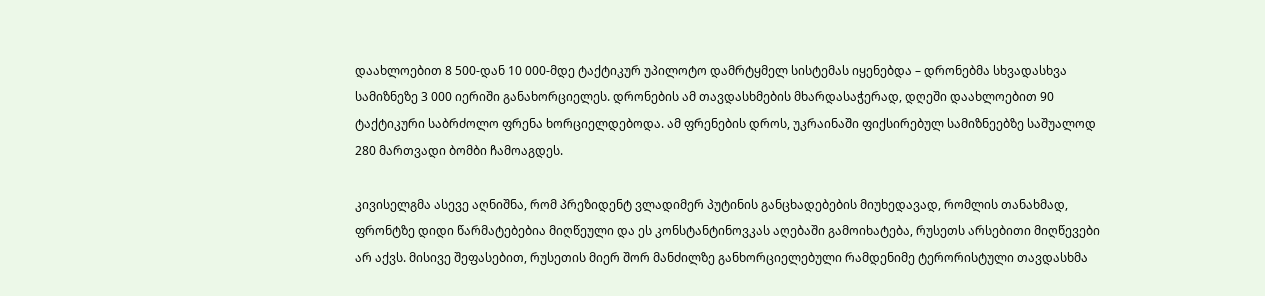დაახლოებით 8 500-დან 10 000-მდე ტაქტიკურ უპილოტო დამრტყმელ სისტემას იყენებდა – დრონებმა სხვადასხვა სამიზნეზე 3 000 იერიში განახორციელეს. დრონების ამ თავდასხმების მხარდასაჭერად, დღეში დაახლოებით 90 ტაქტიკური საბრძოლო ფრენა ხორციელდებოდა. ამ ფრენების დროს, უკრაინაში ფიქსირებულ სამიზნეებზე საშუალოდ 280 მართვადი ბომბი ჩამოაგდეს.

კივისელგმა ასევე აღნიშნა, რომ პრეზიდენტ ვლადიმერ პუტინის განცხადებების მიუხედავად, რომლის თანახმად, ფრონტზე დიდი წარმატებებია მიღწეული და ეს კონსტანტინოვკას აღებაში გამოიხატება, რუსეთს არსებითი მიღწევები არ აქვს. მისივე შეფასებით, რუსეთის მიერ შორ მანძილზე განხორციელებული რამდენიმე ტერორისტული თავდასხმა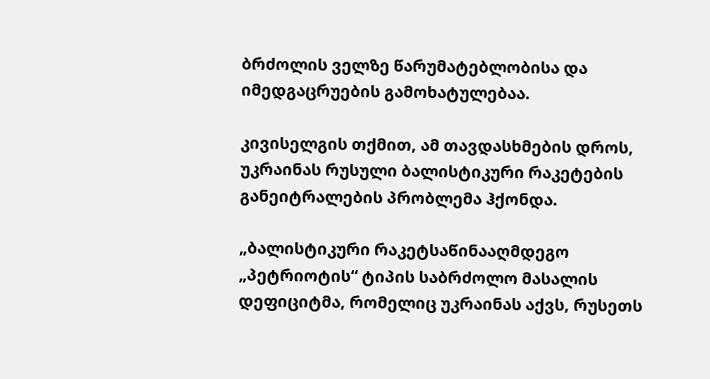ბრძოლის ველზე წარუმატებლობისა და იმედგაცრუების გამოხატულებაა.

კივისელგის თქმით, ამ თავდასხმების დროს, უკრაინას რუსული ბალისტიკური რაკეტების განეიტრალების პრობლემა ჰქონდა.

„ბალისტიკური რაკეტსაწინააღმდეგო „პეტრიოტის“ ტიპის საბრძოლო მასალის დეფიციტმა, რომელიც უკრაინას აქვს, რუსეთს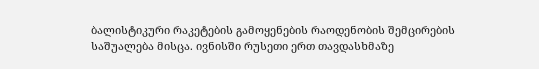ბალისტიკური რაკეტების გამოყენების რაოდენობის შემცირების საშუალება მისცა. ივნისში რუსეთი ერთ თავდასხმაზე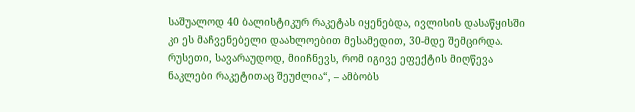საშუალოდ 40 ბალისტიკურ რაკეტას იყენებდა, ივლისის დასაწყისში კი ეს მაჩვენებელი დაახლოებით მესამედით, 30-მდე შემცირდა. რუსეთი, სავარაუდოდ, მიიჩნევს, რომ იგივე ეფექტის მიღწევა ნაკლები რაკეტითაც შეუძლია“, – ამბობს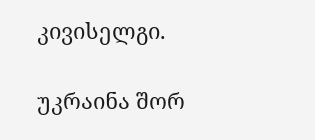კივისელგი.

უკრაინა შორ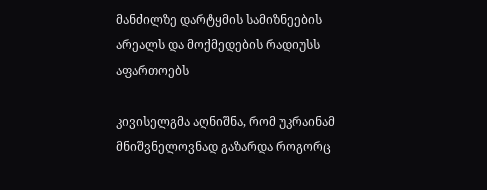მანძილზე დარტყმის სამიზნეების არეალს და მოქმედების რადიუსს აფართოებს

კივისელგმა აღნიშნა, რომ უკრაინამ მნიშვნელოვნად გაზარდა როგორც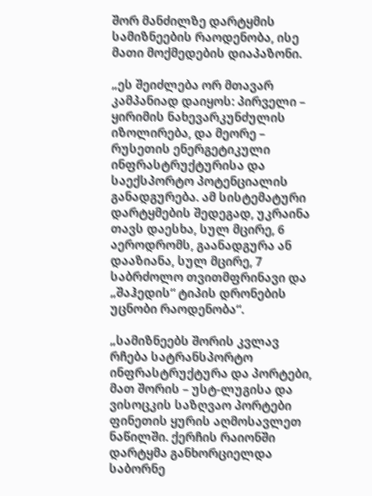შორ მანძილზე დარტყმის სამიზნეების რაოდენობა, ისე მათი მოქმედების დიაპაზონი.

„ეს შეიძლება ორ მთავარ კამპანიად დაიყოს: პირველი – ყირიმის ნახევარკუნძულის იზოლირება, და მეორე – რუსეთის ენერგეტიკული ინფრასტრუქტურისა და საექსპორტო პოტენციალის განადგურება. ამ სისტემატური დარტყმების შედეგად, უკრაინა თავს დაესხა, სულ მცირე, 6 აეროდრომს, გაანადგურა ან დააზიანა, სულ მცირე, 7 საბრძოლო თვითმფრინავი და „შაჰედის“ ტიპის დრონების უცნობი რაოდენობა“.

„სამიზნეებს შორის კვლავ რჩება სატრანსპორტო ინფრასტრუქტურა და პორტები, მათ შორის – უსტ-ლუგისა და ვისოცკის საზღვაო პორტები ფინეთის ყურის აღმოსავლეთ ნაწილში. ქერჩის რაიონში დარტყმა განხორციელდა საბორნე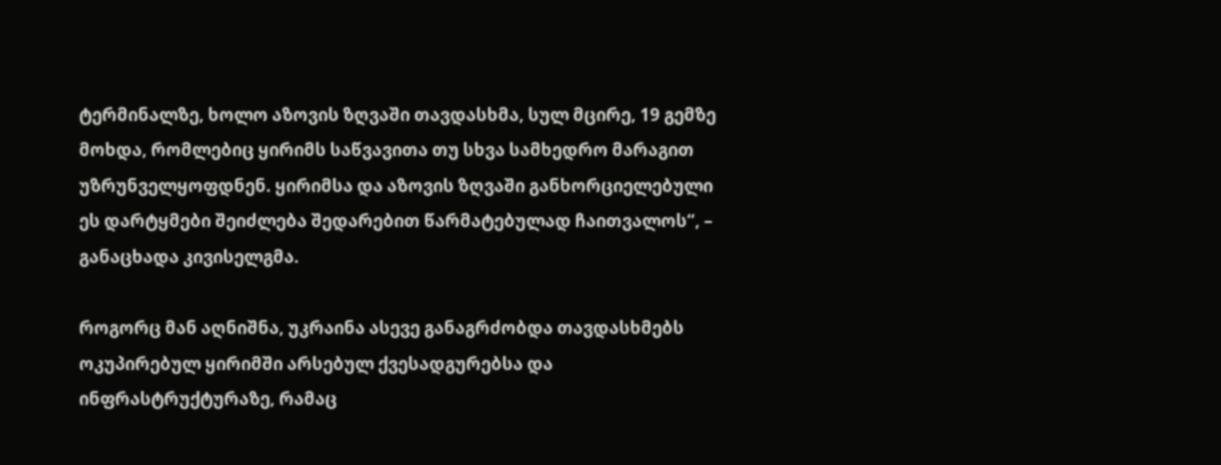ტერმინალზე, ხოლო აზოვის ზღვაში თავდასხმა, სულ მცირე, 19 გემზე მოხდა, რომლებიც ყირიმს საწვავითა თუ სხვა სამხედრო მარაგით უზრუნველყოფდნენ. ყირიმსა და აზოვის ზღვაში განხორციელებული ეს დარტყმები შეიძლება შედარებით წარმატებულად ჩაითვალოს“, – განაცხადა კივისელგმა.

როგორც მან აღნიშნა, უკრაინა ასევე განაგრძობდა თავდასხმებს ოკუპირებულ ყირიმში არსებულ ქვესადგურებსა და ინფრასტრუქტურაზე, რამაც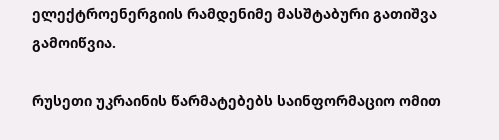ელექტროენერგიის რამდენიმე მასშტაბური გათიშვა გამოიწვია.

რუსეთი უკრაინის წარმატებებს საინფორმაციო ომით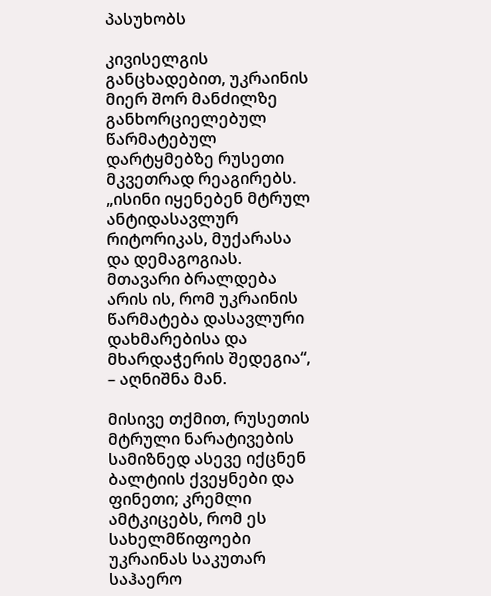პასუხობს

კივისელგის განცხადებით, უკრაინის მიერ შორ მანძილზე განხორციელებულ წარმატებულ დარტყმებზე რუსეთი მკვეთრად რეაგირებს. „ისინი იყენებენ მტრულ ანტიდასავლურ რიტორიკას, მუქარასა და დემაგოგიას. მთავარი ბრალდება არის ის, რომ უკრაინის წარმატება დასავლური დახმარებისა და მხარდაჭერის შედეგია“, – აღნიშნა მან.

მისივე თქმით, რუსეთის მტრული ნარატივების სამიზნედ ასევე იქცნენ ბალტიის ქვეყნები და ფინეთი; კრემლი ამტკიცებს, რომ ეს სახელმწიფოები უკრაინას საკუთარ საჰაერო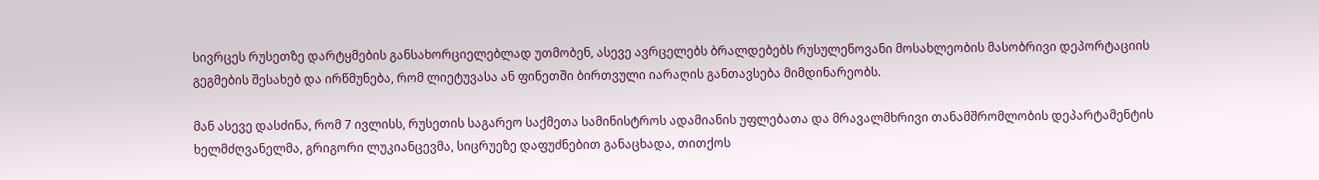სივრცეს რუსეთზე დარტყმების განსახორციელებლად უთმობენ, ასევე ავრცელებს ბრალდებებს რუსულენოვანი მოსახლეობის მასობრივი დეპორტაციის გეგმების შესახებ და ირწმუნება, რომ ლიეტუვასა ან ფინეთში ბირთვული იარაღის განთავსება მიმდინარეობს.

მან ასევე დასძინა, რომ 7 ივლისს, რუსეთის საგარეო საქმეთა სამინისტროს ადამიანის უფლებათა და მრავალმხრივი თანამშრომლობის დეპარტამენტის ხელმძღვანელმა, გრიგორი ლუკიანცევმა, სიცრუეზე დაფუძნებით განაცხადა, თითქოს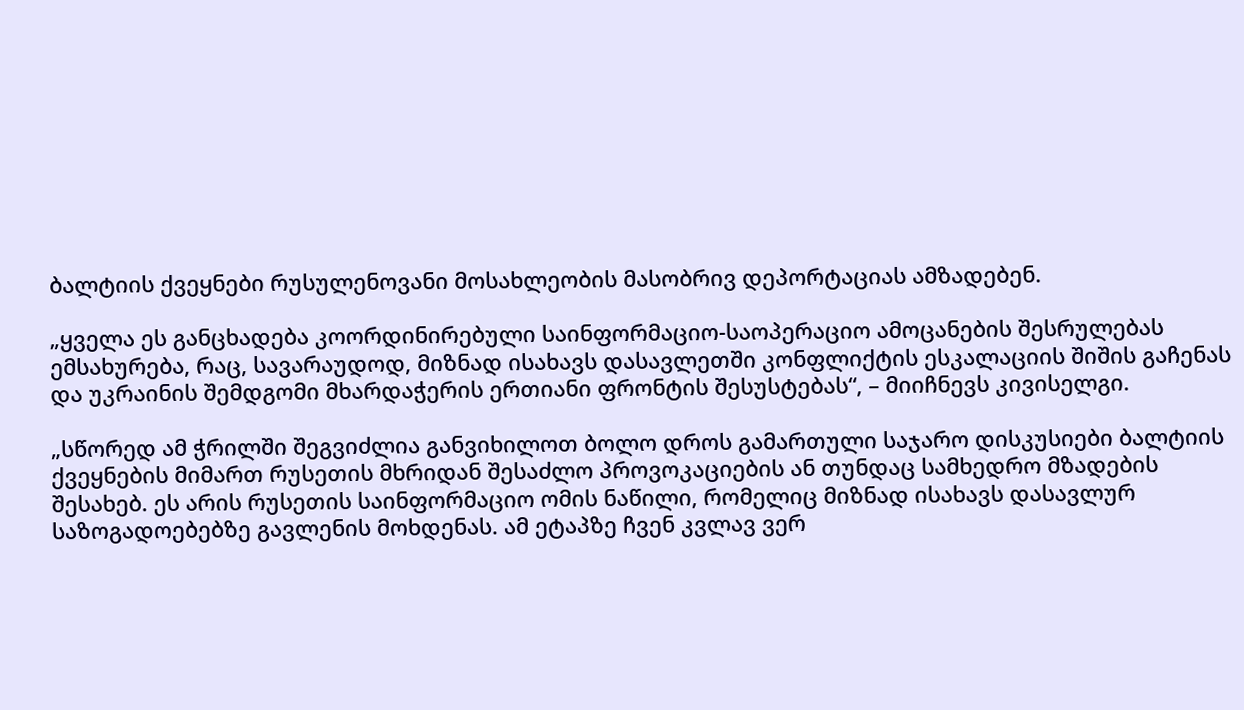ბალტიის ქვეყნები რუსულენოვანი მოსახლეობის მასობრივ დეპორტაციას ამზადებენ.

„ყველა ეს განცხადება კოორდინირებული საინფორმაციო-საოპერაციო ამოცანების შესრულებას ემსახურება, რაც, სავარაუდოდ, მიზნად ისახავს დასავლეთში კონფლიქტის ესკალაციის შიშის გაჩენას და უკრაინის შემდგომი მხარდაჭერის ერთიანი ფრონტის შესუსტებას“, – მიიჩნევს კივისელგი.

„სწორედ ამ ჭრილში შეგვიძლია განვიხილოთ ბოლო დროს გამართული საჯარო დისკუსიები ბალტიის ქვეყნების მიმართ რუსეთის მხრიდან შესაძლო პროვოკაციების ან თუნდაც სამხედრო მზადების შესახებ. ეს არის რუსეთის საინფორმაციო ომის ნაწილი, რომელიც მიზნად ისახავს დასავლურ საზოგადოებებზე გავლენის მოხდენას. ამ ეტაპზე ჩვენ კვლავ ვერ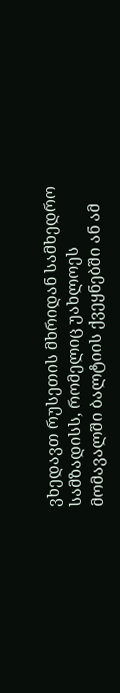ვხედავთ რუსეთის მხრიდან სამხედრო სამზადისს, რომელიც უახლოეს მომავალში ბალტიის ქვეყნებში ან ამ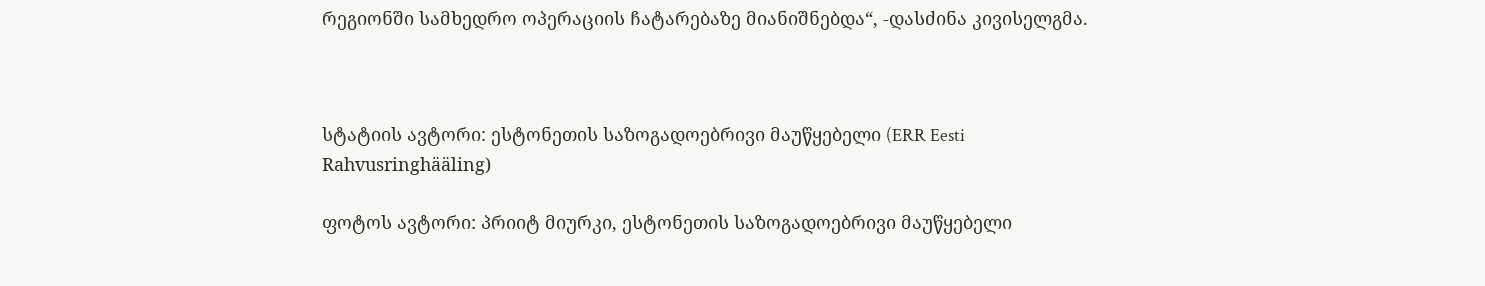რეგიონში სამხედრო ოპერაციის ჩატარებაზე მიანიშნებდა“, -დასძინა კივისელგმა.



სტატიის ავტორი: ესტონეთის საზოგადოებრივი მაუწყებელი (ERR Eesti Rahvusringhääling)

ფოტოს ავტორი: პრიიტ მიურკი, ესტონეთის საზოგადოებრივი მაუწყებელი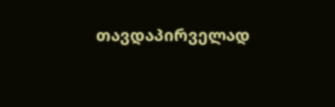თავდაპირველად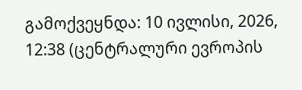გამოქვეყნდა: 10 ივლისი, 2026, 12:38 (ცენტრალური ევროპის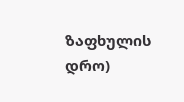ზაფხულის დრო)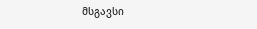მსგავსი